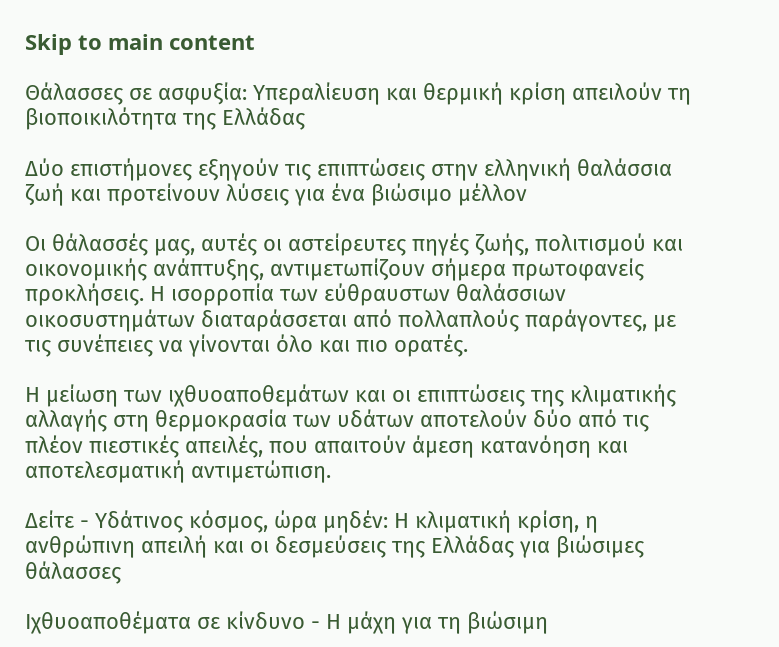Skip to main content

Θάλασσες σε ασφυξία: Υπεραλίευση και θερμική κρίση απειλούν τη βιοποικιλότητα της Ελλάδας

Δύο επιστήμονες εξηγούν τις επιπτώσεις στην ελληνική θαλάσσια ζωή και προτείνουν λύσεις για ένα βιώσιμο μέλλον

Οι θάλασσές μας, αυτές οι αστείρευτες πηγές ζωής, πολιτισμού και οικονομικής ανάπτυξης, αντιμετωπίζουν σήμερα πρωτοφανείς προκλήσεις. Η ισορροπία των εύθραυστων θαλάσσιων οικοσυστημάτων διαταράσσεται από πολλαπλούς παράγοντες, με τις συνέπειες να γίνονται όλο και πιο ορατές.

Η μείωση των ιχθυοαποθεμάτων και οι επιπτώσεις της κλιματικής αλλαγής στη θερμοκρασία των υδάτων αποτελούν δύο από τις πλέον πιεστικές απειλές, που απαιτούν άμεση κατανόηση και αποτελεσματική αντιμετώπιση.

Δείτε - Υδάτινος κόσμος, ώρα μηδέν: Η κλιματική κρίση, η ανθρώπινη απειλή και οι δεσμεύσεις της Ελλάδας για βιώσιμες θάλασσες

Ιχθυοαποθέματα σε κίνδυνο - Η μάχη για τη βιώσιμη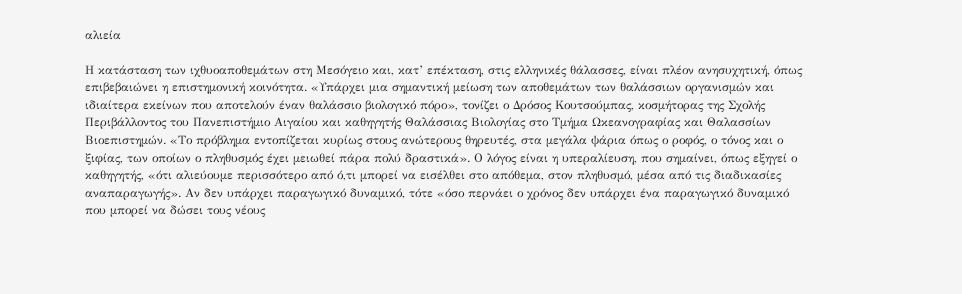αλιεία

Η κατάσταση των ιχθυοαποθεμάτων στη Μεσόγειο και, κατ’ επέκταση, στις ελληνικές θάλασσες, είναι πλέον ανησυχητική, όπως επιβεβαιώνει η επιστημονική κοινότητα. «Υπάρχει μια σημαντική μείωση των αποθεμάτων των θαλάσσιων οργανισμών και ιδιαίτερα εκείνων που αποτελούν έναν θαλάσσιο βιολογικό πόρο», τονίζει ο Δρόσος Κουτσούμπας, κοσμήτορας της Σχολής Περιβάλλοντος του Πανεπιστήμιο Αιγαίου και καθηγητής Θαλάσσιας Βιολογίας στο Τμήμα Ωκεανογραφίας και Θαλασσίων Βιοεπιστημών. «Το πρόβλημα εντοπίζεται κυρίως στους ανώτερους θηρευτές, στα μεγάλα ψάρια όπως ο ροφός, ο τόνος και ο ξιφίας, των οποίων ο πληθυσμός έχει μειωθεί πάρα πολύ δραστικά». Ο λόγος είναι η υπεραλίευση, που σημαίνει, όπως εξηγεί ο καθηγητής, «ότι αλιεύουμε περισσότερο από ό,τι μπορεί να εισέλθει στο απόθεμα, στον πληθυσμό, μέσα από τις διαδικασίες αναπαραγωγής». Αν δεν υπάρχει παραγωγικό δυναμικό, τότε «όσο περνάει ο χρόνος δεν υπάρχει ένα παραγωγικό δυναμικό που μπορεί να δώσει τους νέους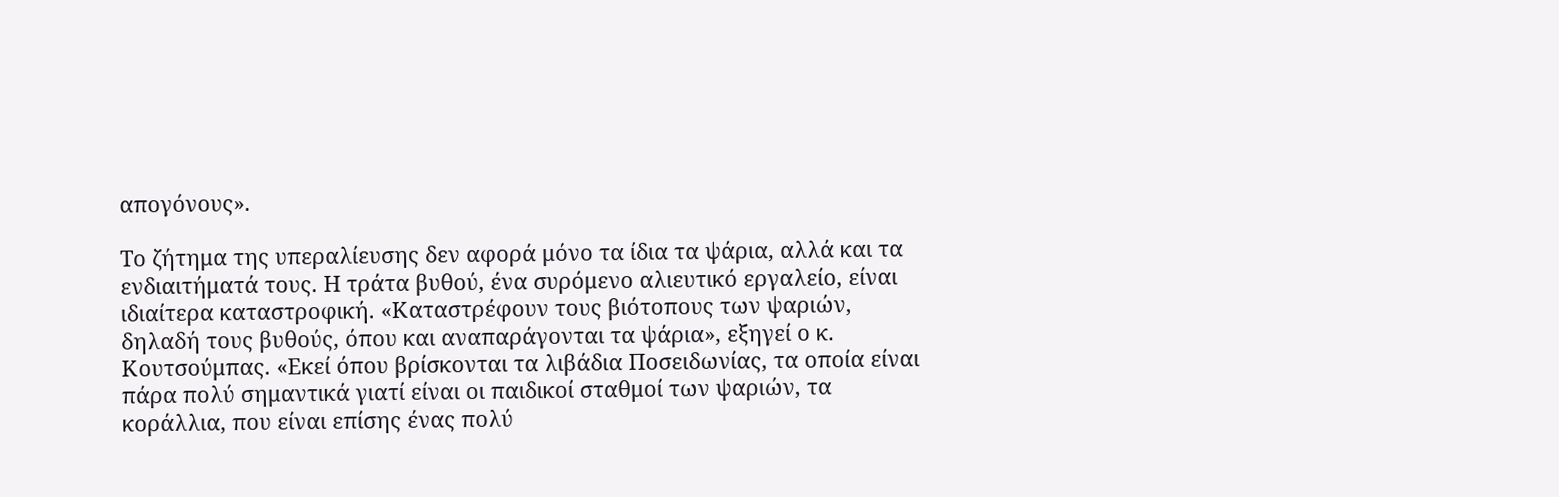απογόνους».

Το ζήτημα της υπεραλίευσης δεν αφορά μόνο τα ίδια τα ψάρια, αλλά και τα ενδιαιτήματά τους. Η τράτα βυθού, ένα συρόμενο αλιευτικό εργαλείο, είναι ιδιαίτερα καταστροφική. «Καταστρέφουν τους βιότοπους των ψαριών, δηλαδή τους βυθούς, όπου και αναπαράγονται τα ψάρια», εξηγεί ο κ. Κουτσούμπας. «Εκεί όπου βρίσκονται τα λιβάδια Ποσειδωνίας, τα οποία είναι πάρα πολύ σημαντικά γιατί είναι οι παιδικοί σταθμοί των ψαριών, τα κοράλλια, που είναι επίσης ένας πολύ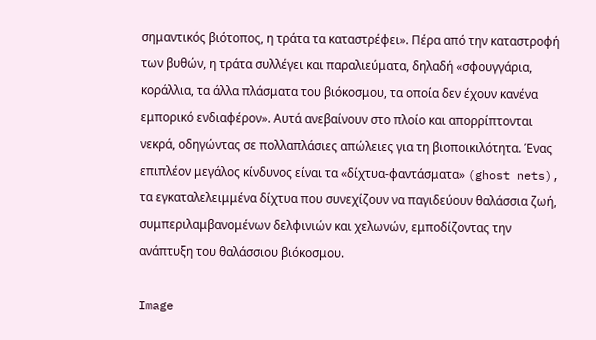σημαντικός βιότοπος, η τράτα τα καταστρέφει». Πέρα από την καταστροφή των βυθών, η τράτα συλλέγει και παραλιεύματα, δηλαδή «σφουγγάρια, κοράλλια, τα άλλα πλάσματα του βιόκοσμου, τα οποία δεν έχουν κανένα εμπορικό ενδιαφέρον». Αυτά ανεβαίνουν στο πλοίο και απορρίπτονται νεκρά, οδηγώντας σε πολλαπλάσιες απώλειες για τη βιοποικιλότητα. Ένας επιπλέον μεγάλος κίνδυνος είναι τα «δίχτυα-φαντάσματα» (ghost nets), τα εγκαταλελειμμένα δίχτυα που συνεχίζουν να παγιδεύουν θαλάσσια ζωή, συμπεριλαμβανομένων δελφινιών και χελωνών, εμποδίζοντας την ανάπτυξη του θαλάσσιου βιόκοσμου.

Image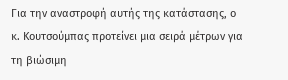Για την αναστροφή αυτής της κατάστασης, ο κ. Κουτσούμπας προτείνει μια σειρά μέτρων για τη βιώσιμη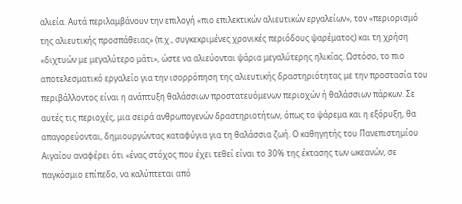αλιεία. Αυτά περιλαμβάνουν την επιλογή «πιο επιλεκτικών αλιευτικών εργαλείων», τον «περιορισμό της αλιευτικής προσπάθειας» (π.χ., συγκεκριμένες χρονικές περιόδους ψαρέματος) και τη χρήση «διχτυών με μεγαλύτερο μάτι», ώστε να αλιεύονται ψάρια μεγαλύτερης ηλικίας. Ωστόσο, το πιο αποτελεσματικό εργαλείο για την ισορρόπηση της αλιευτικής δραστηριότητας με την προστασία του περιβάλλοντος είναι η ανάπτυξη θαλάσσιων προστατευόμενων περιοχών ή θαλάσσιων πάρκων. Σε αυτές τις περιοχές, μια σειρά ανθρωπογενών δραστηριοτήτων, όπως το ψάρεμα και η εξόρυξη, θα απαγορεύονται, δημιουργώντας καταφύγια για τη θαλάσσια ζωή. Ο καθηγητής του Πανεπιστημίου Αιγαίου αναφέρει ότι «ένας στόχος που έχει τεθεί είναι το 30% της έκτασης των ωκεανών, σε παγκόσμιο επίπεδο, να καλύπτεται από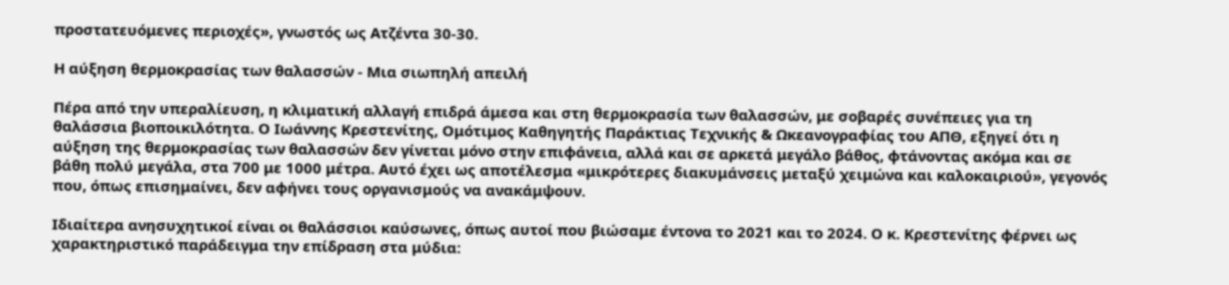προστατευόμενες περιοχές», γνωστός ως Ατζέντα 30-30.

Η αύξηση θερμοκρασίας των θαλασσών - Μια σιωπηλή απειλή

Πέρα από την υπεραλίευση, η κλιματική αλλαγή επιδρά άμεσα και στη θερμοκρασία των θαλασσών, με σοβαρές συνέπειες για τη θαλάσσια βιοποικιλότητα. Ο Ιωάννης Κρεστενίτης, Ομότιμος Καθηγητής Παράκτιας Τεχνικής & Ωκεανογραφίας του ΑΠΘ, εξηγεί ότι η αύξηση της θερμοκρασίας των θαλασσών δεν γίνεται μόνο στην επιφάνεια, αλλά και σε αρκετά μεγάλο βάθος, φτάνοντας ακόμα και σε βάθη πολύ μεγάλα, στα 700 με 1000 μέτρα. Αυτό έχει ως αποτέλεσμα «μικρότερες διακυμάνσεις μεταξύ χειμώνα και καλοκαιριού», γεγονός που, όπως επισημαίνει, δεν αφήνει τους οργανισμούς να ανακάμψουν.

Ιδιαίτερα ανησυχητικοί είναι οι θαλάσσιοι καύσωνες, όπως αυτοί που βιώσαμε έντονα το 2021 και το 2024. Ο κ. Κρεστενίτης φέρνει ως χαρακτηριστικό παράδειγμα την επίδραση στα μύδια: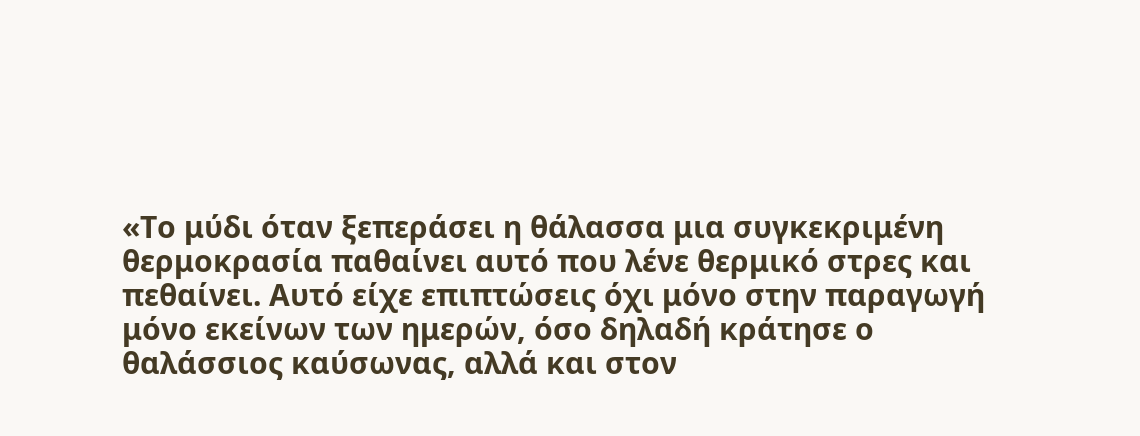«Το μύδι όταν ξεπεράσει η θάλασσα μια συγκεκριμένη θερμοκρασία παθαίνει αυτό που λένε θερμικό στρες και πεθαίνει. Αυτό είχε επιπτώσεις όχι μόνο στην παραγωγή μόνο εκείνων των ημερών, όσο δηλαδή κράτησε ο θαλάσσιος καύσωνας, αλλά και στον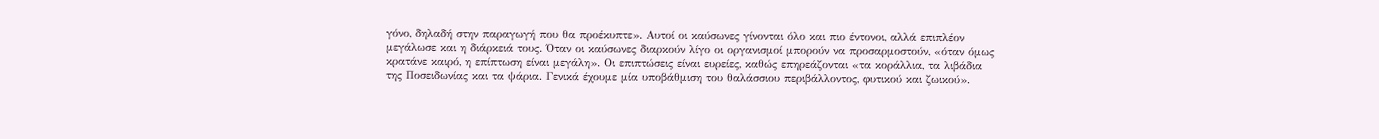γόνο, δηλαδή στην παραγωγή που θα προέκυπτε». Αυτοί οι καύσωνες γίνονται όλο και πιο έντονοι, αλλά επιπλέον μεγάλωσε και η διάρκειά τους. Όταν οι καύσωνες διαρκούν λίγο οι οργανισμοί μπορούν να προσαρμοστούν, «όταν όμως κρατάνε καιρό, η επίπτωση είναι μεγάλη». Οι επιπτώσεις είναι ευρείες, καθώς επηρεάζονται «τα κοράλλια, τα λιβάδια της Ποσειδωνίας και τα ψάρια. Γενικά έχουμε μία υποβάθμιση του θαλάσσιου περιβάλλοντος, φυτικού και ζωικού».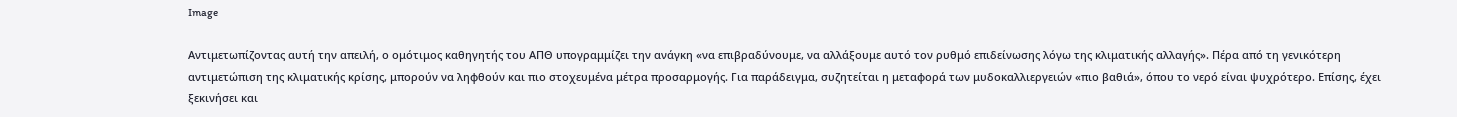Image

Αντιμετωπίζοντας αυτή την απειλή, ο ομότιμος καθηγητής του ΑΠΘ υπογραμμίζει την ανάγκη «να επιβραδύνουμε, να αλλάξουμε αυτό τον ρυθμό επιδείνωσης λόγω της κλιματικής αλλαγής». Πέρα από τη γενικότερη αντιμετώπιση της κλιματικής κρίσης, μπορούν να ληφθούν και πιο στοχευμένα μέτρα προσαρμογής. Για παράδειγμα, συζητείται η μεταφορά των μυδοκαλλιεργειών «πιο βαθιά», όπου το νερό είναι ψυχρότερο. Επίσης, έχει ξεκινήσει και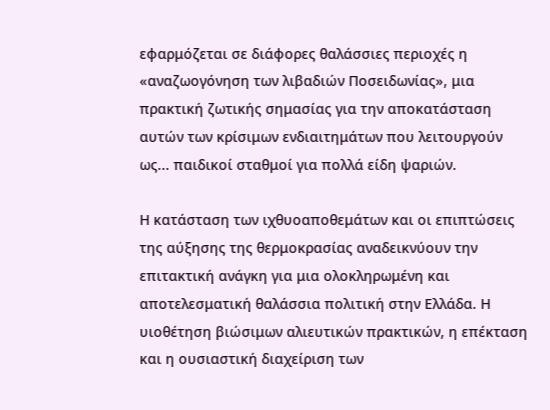εφαρμόζεται σε διάφορες θαλάσσιες περιοχές η «αναζωογόνηση των λιβαδιών Ποσειδωνίας», μια πρακτική ζωτικής σημασίας για την αποκατάσταση αυτών των κρίσιμων ενδιαιτημάτων που λειτουργούν ως... παιδικοί σταθμοί για πολλά είδη ψαριών.

Η κατάσταση των ιχθυοαποθεμάτων και οι επιπτώσεις της αύξησης της θερμοκρασίας αναδεικνύουν την επιτακτική ανάγκη για μια ολοκληρωμένη και αποτελεσματική θαλάσσια πολιτική στην Ελλάδα. Η υιοθέτηση βιώσιμων αλιευτικών πρακτικών, η επέκταση και η ουσιαστική διαχείριση των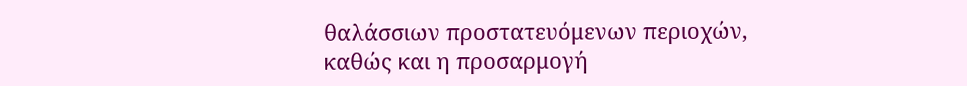θαλάσσιων προστατευόμενων περιοχών, καθώς και η προσαρμογή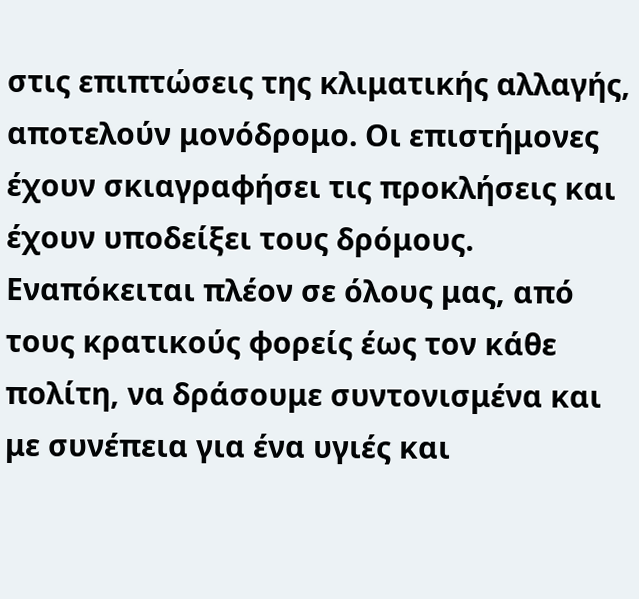στις επιπτώσεις της κλιματικής αλλαγής, αποτελούν μονόδρομο. Οι επιστήμονες έχουν σκιαγραφήσει τις προκλήσεις και έχουν υποδείξει τους δρόμους. Εναπόκειται πλέον σε όλους μας, από τους κρατικούς φορείς έως τον κάθε πολίτη, να δράσουμε συντονισμένα και με συνέπεια για ένα υγιές και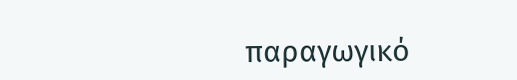παραγωγικό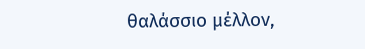θαλάσσιο μέλλον,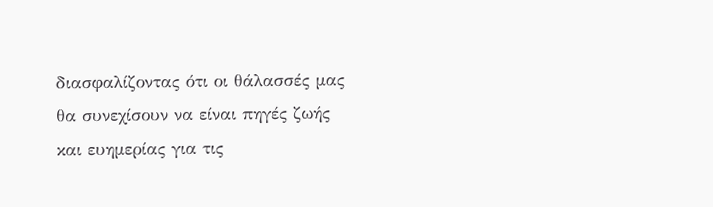διασφαλίζοντας ότι οι θάλασσές μας θα συνεχίσουν να είναι πηγές ζωής και ευημερίας για τις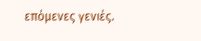επόμενες γενιές.